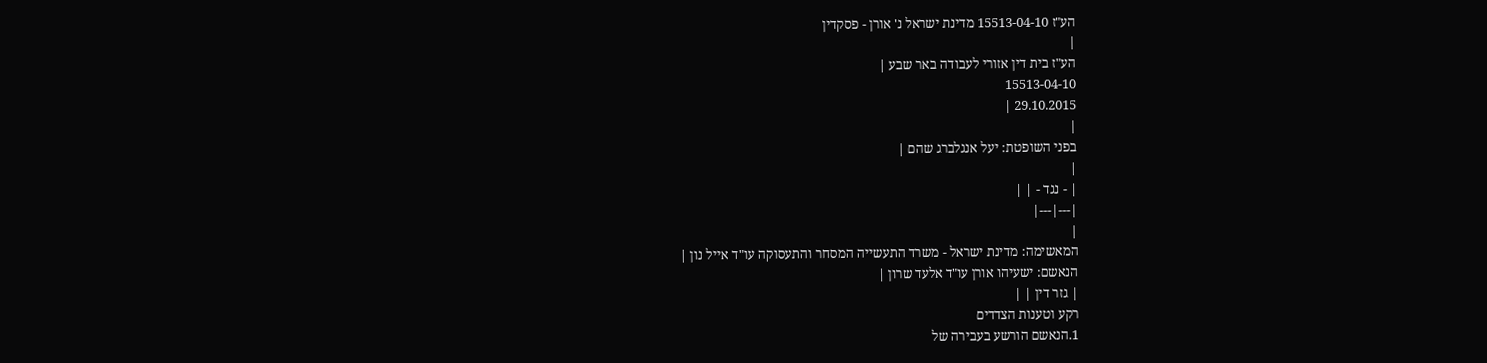הע"ז 15513-04-10 מדינת ישראל נ' אורן - פסקדין
|
הע"ז בית דין אזורי לעבודה באר שבע |
15513-04-10
29.10.2015 |
|
בפני השופטת: יעל אנגלברג שהם |
|
| - נגד - | |
|---|---|
|
המאשימה: מדינת ישראל - משרד התעשייה המסחר והתעסוקה עו"ד אייל נון |
הנאשם: ישעיהו אורן עו"ד אלעד שרון |
| גזר דין | |
רקע וטענות הצדדים
1.הנאשם הורשע בעבירה של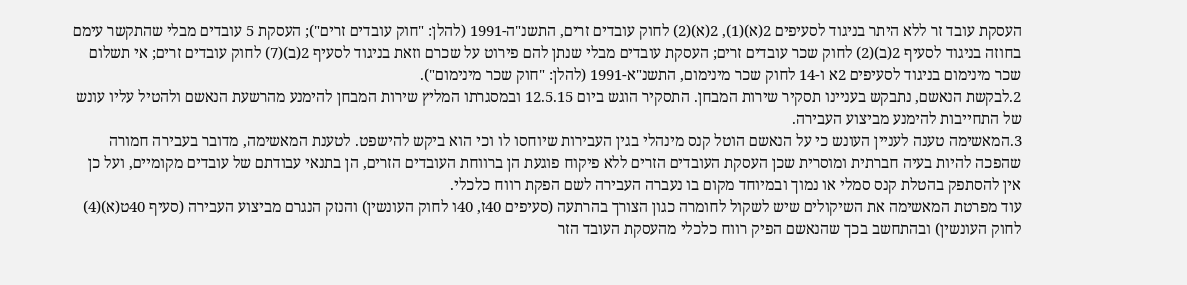העסקת עובד זר ללא היתר בניגוד לסעיפים 2(א)(1), 2(א)(2) לחוק עובדים זרים, התשנ"ה-1991 (להלן: "חוק עובדים זרים"); העסקת 5 עובדים מבלי שהתקשר עימם בחוזה בניגוד לסעיף 2(ב)(2) לחוק שכר עובדים זרים; העסקת עובדים מבלי שנתן להם פירוט על שכרם וזאת בניגוד לסעיף 2(ב)(7) לחוק עובדים זרים; אי תשלום שכר מינימום בניגוד לסעיפים 2א ו-14 לחוק שכר מינימום, התשנ"א-1991 (להלן: "חוק שכר מינימום").
2.לבקשת הנאשם, נתבקש בעניינו תסקיר שירות המבחן. התסקיר הוגש ביום 12.5.15 ובמסגרתו המליץ שירות המבחן להימנע מהרשעת הנאשם ולהטיל עליו עונש של התחייבות להימנע מביצוע העבירה.
3.המאשימה טענה לעניין העונש כי על הנאשם הוטל קנס מינהלי בגין העבירות שיוחסו לו וכי הוא ביקש להישפט. לטענת המאשימה, מדובר בעבירה חמורה שהפכה להיות בעיה חברתית ומוסרית שכן העסקת העובדים הזרים ללא פיקוח פוגעת הן ברווחת העובדים הזרים, הן בתנאי עבודתם של עובדים מקומיים, ועל כן אין להסתפק בהטלת קנס סמלי או נמוך ובמיוחד מקום בו נעברה העבירה לשם הפקת רווח כלכלי.
עוד מפרטת המאשימה את השיקולים שיש לשקול לחומרה כגון הצורך בהרתעה (סעיפים 40ז, 40ו לחוק העונשין) והנזק הנגרם מביצוע העבירה (סעיף 40ט(א)(4) לחוק העונשין) ובהתחשב בכך שהנאשם הפיק רווח כלכלי מהעסקת העובד הזר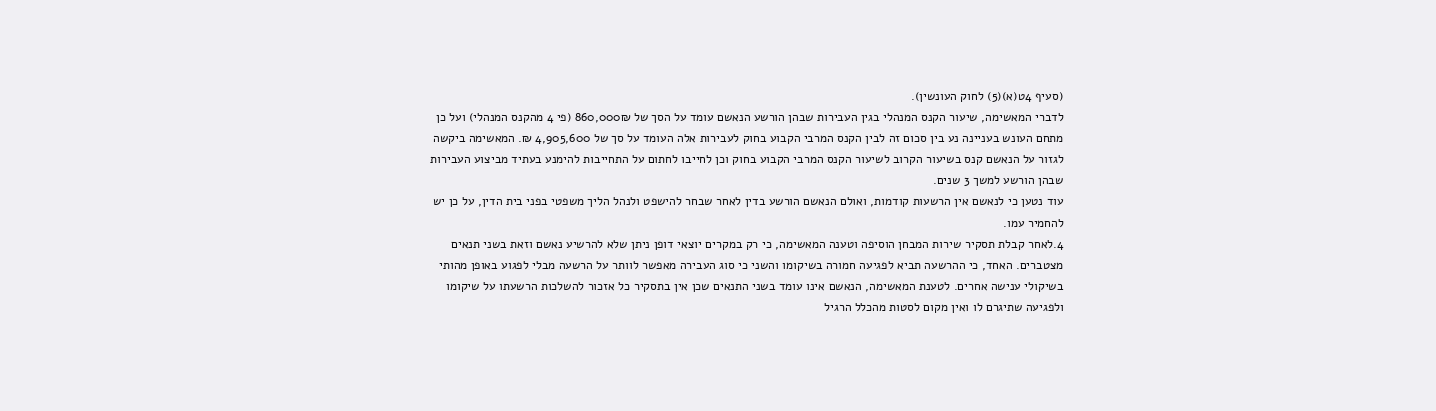(סעיף 4ט(א)(5) לחוק העונשין).
לדברי המאשימה, שיעור הקנס המנהלי בגין העבירות שבהן הורשע הנאשם עומד על הסך של 860,000₪ (פי 4 מהקנס המנהלי) ועל כן מתחם העונש בעניינה נע בין סכום זה לבין הקנס המרבי הקבוע בחוק לעבירות אלה העומד על סך של 4,905,600 ₪. המאשימה ביקשה לגזור על הנאשם קנס בשיעור הקרוב לשיעור הקנס המרבי הקבוע בחוק וכן לחייבו לחתום על התחייבות להימנע בעתיד מביצוע העבירות שבהן הורשע למשך 3 שנים.
עוד נטען כי לנאשם אין הרשעות קודמות, ואולם הנאשם הורשע בדין לאחר שבחר להישפט ולנהל הליך משפטי בפני בית הדין, על כן יש להחמיר עמו.
4.לאחר קבלת תסקיר שירות המבחן הוסיפה וטענה המאשימה, כי רק במקרים יוצאי דופן ניתן שלא להרשיע נאשם וזאת בשני תנאים מצטברים. האחד, כי ההרשעה תביא לפגיעה חמורה בשיקומו והשני כי סוג העבירה מאפשר לוותר על הרשעה מבלי לפגוע באופן מהותי בשיקולי ענישה אחרים. לטענת המאשימה, הנאשם אינו עומד בשני התנאים שכן אין בתסקיר כל אזכור להשלכות הרשעתו על שיקומו ולפגיעה שתיגרם לו ואין מקום לסטות מהכלל הרגיל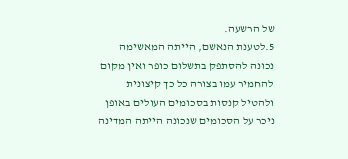של הרשעה.
5.לטענת הנאשם, הייתה המאשימה נכונה להסתפק בתשלום כופר ואין מקום להחמיר עמו בצורה כל כך קיצונית ולהטיל קנסות בסכומים העולים באופן ניכר על הסכומים שנכונה הייתה המדינה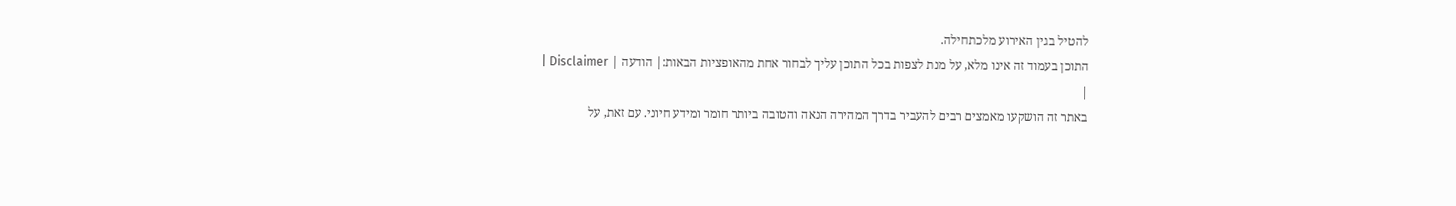להטיל בגין האירוע מלכתחילה.
התוכן בעמוד זה אינו מלא, על מנת לצפות בכל התוכן עליך לבחור אחת מהאופציות הבאות:| הודעה | Disclaimer |
|
באתר זה הושקעו מאמצים רבים להעביר בדרך המהירה הנאה והטובה ביותר חומר ומידע חיוני. עם זאת, על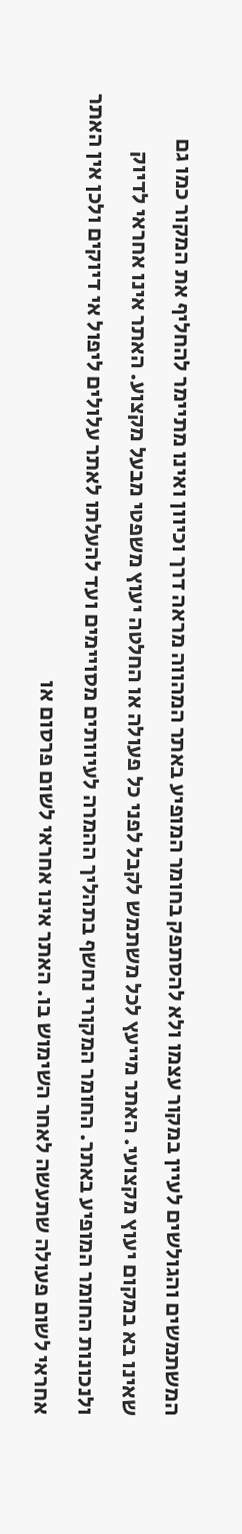המשתמשים והגולשים לעיין במקור עצמו ולא להסתפק בחומר המופיע באתר המהווה מראה דרך וכיוון ואינו מתיימר להחליף את המקור כמו גם שאינו בא במקום יעוץ מקצועי. האתר מייעץ לכל משתמש לקבל לפני כל פעולה או החלטה יעוץ משפטי מבעל מקצוע. האתר אינו אחראי לדיוק ולנכונות החומר המופיע באתר. החומר המקורי נחשף בתהליך ההמרה לעיוותים מסויימים ועד להעלתו לאתר עלולים ליפול אי דיוקים ולכן אין האתר אחראי לשום פעולה שתעשה לאחר השימוש בו. האתר אינו אחראי לשום פרסום או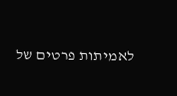לאמיתות פרטים של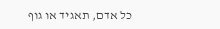כל אדם, תאגיד או גוף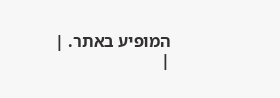המופיע באתר. |
|